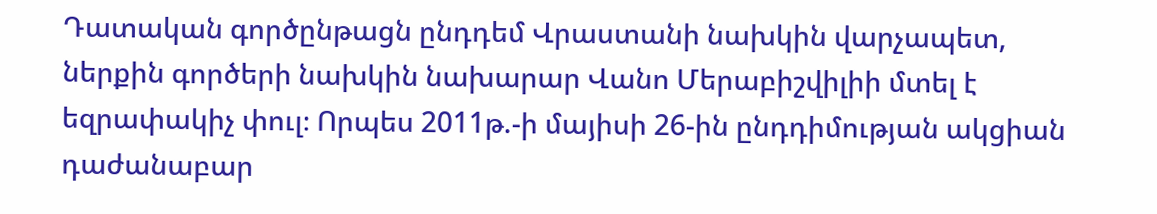Դատական գործընթացն ընդդեմ Վրաստանի նախկին վարչապետ, ներքին գործերի նախկին նախարար Վանո Մերաբիշվիլիի մտել է եզրափակիչ փուլ։ Որպես 2011թ.-ի մայիսի 26-ին ընդդիմության ակցիան դաժանաբար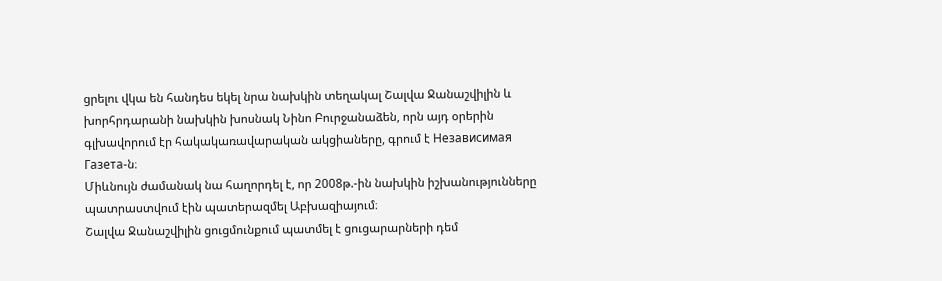ցրելու վկա են հանդես եկել նրա նախկին տեղակալ Շալվա Ջանաշվիլին և խորհրդարանի նախկին խոսնակ Նինո Բուրջանաձեն, որն այդ օրերին գլխավորում էր հակակառավարական ակցիաները, գրում է Независимая Газета-ն։
Միևնույն ժամանակ նա հաղորդել է, որ 2008թ.-ին նախկին իշխանությունները պատրաստվում էին պատերազմել Աբխազիայում։
Շալվա Ջանաշվիլին ցուցմունքում պատմել է ցուցարարների դեմ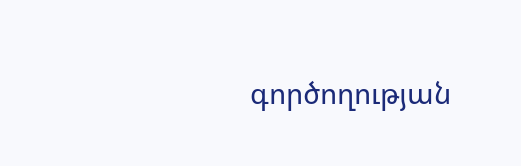գործողության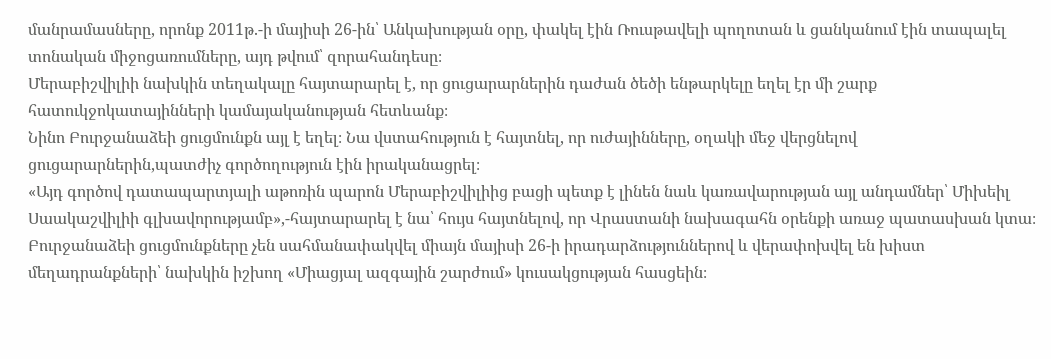մանրամասները, որոնք 2011թ.-ի մայիսի 26-ին՝ Անկախության օրը, փակել էին Ռուսթավելի պողոտան և ցանկանում էին տապալել տոնական միջոցառումները, այդ թվում՝ զորահանդեսը։
Մերաբիշվիլիի նախկին տեղակալը հայտարարել է, որ ցուցարարներին դաժան ծեծի ենթարկելը եղել էր մի շարք հատուկջոկատայինների կամայականության հետևանք։
Նինո Բուրջանաձեի ցուցմունքն այլ է եղել։ Նա վստահություն է հայտնել, որ ուժայինները, օղակի մեջ վերցնելով ցուցարարներին,պատժիչ գործողություն էին իրականացրել։
«Այդ գործով դատապարտյալի աթոռին պարոն Մերաբիշվիլիից բացի պետք է լինեն նաև կառավարության այլ անդամներ՝ Միխեիլ Սաակաշվիլիի գլխավորությամբ»,-հայտարարել է նա՝ հույս հայտնելով, որ Վրաստանի նախագահն օրենքի առաջ պատասխան կտա։
Բուրջանաձեի ցուցմունքները չեն սահմանափակվել միայն մայիսի 26-ի իրադարձություններով և վերափոխվել են խիստ մեղադրանքների՝ նախկին իշխող «Միացյալ ազգային շարժում» կուսակցության հասցեին։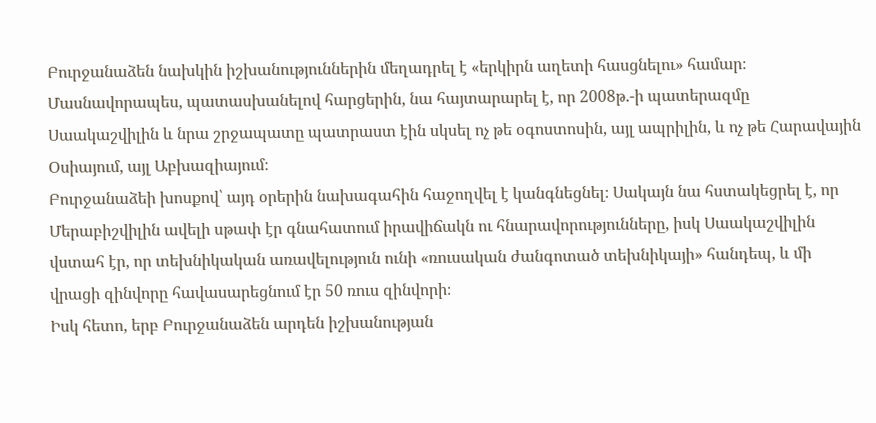Բուրջանաձեն նախկին իշխանություններին մեղադրել է «երկիրն աղետի հասցնելու» համար։
Մասնավորապես, պատասխանելով հարցերին, նա հայտարարել է, որ 2008թ.-ի պատերազմը Սաակաշվիլին և նրա շրջապատը պատրաստ էին սկսել ոչ թե օգոստոսին, այլ ապրիլին, և ոչ թե Հարավային Օսիայում, այլ Աբխազիայում։
Բուրջանաձեի խոսքով՝ այդ օրերին նախագահին հաջողվել է կանգնեցնել։ Սակայն նա հստակեցրել է, որ Մերաբիշվիլին ավելի սթափ էր գնահատում իրավիճակն ու հնարավորությունները, իսկ Սաակաշվիլին վստահ էր, որ տեխնիկական առավելություն ունի «ռուսական ժանգոտած տեխնիկայի» հանդեպ, և մի վրացի զինվորը հավասարեցնում էր 50 ռուս զինվորի։
Իսկ հետո, երբ Բուրջանաձեն արդեն իշխանության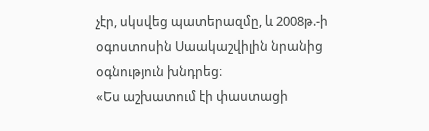չէր, սկսվեց պատերազմը, և 2008թ.-ի օգոստոսին Սաակաշվիլին նրանից օգնություն խնդրեց։
«Ես աշխատում էի փաստացի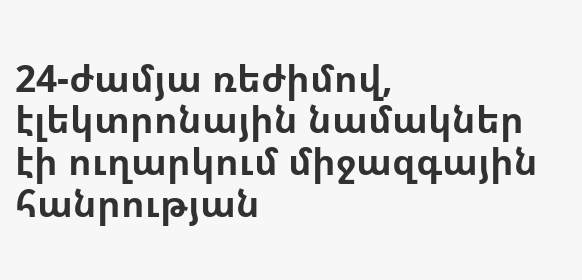24-ժամյա ռեժիմով, էլեկտրոնային նամակներ էի ուղարկում միջազգային հանրության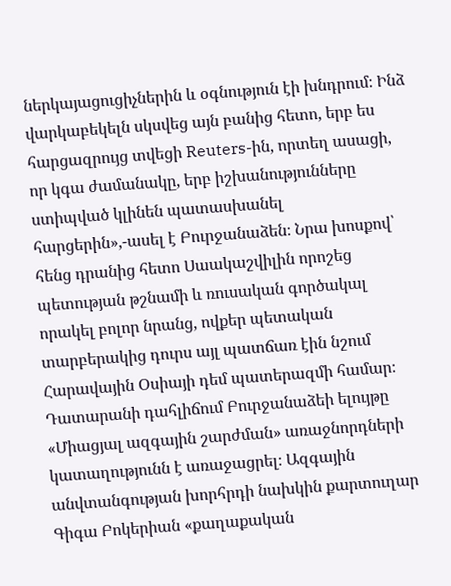ներկայացուցիչներին և օգնություն էի խնդրում։ Ինձ վարկաբեկելն սկսվեց այն բանից հետո, երբ ես հարցազրույց տվեցի Reuters-ին, որտեղ ասացի, որ կգա ժամանակը, երբ իշխանությունները ստիպված կլինեն պատասխանել հարցերին»,-ասել է Բուրջանաձեն։ Նրա խոսքով՝ հենց դրանից հետո Սաակաշվիլին որոշեց պետության թշնամի և ռուսական գործակալ որակել բոլոր նրանց, ովքեր պետական տարբերակից դուրս այլ պատճառ էին նշում Հարավային Օսիայի դեմ պատերազմի համար։
Դատարանի դահլիճում Բուրջանաձեի ելույթը «Միացյալ ազգային շարժման» առաջնորդների կատաղությունն է առաջացրել։ Ազգային անվտանգության խորհրդի նախկին քարտուղար Գիգա Բոկերիան «քաղաքական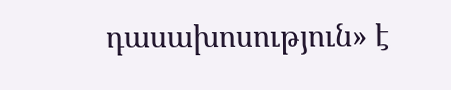դասախոսություն» է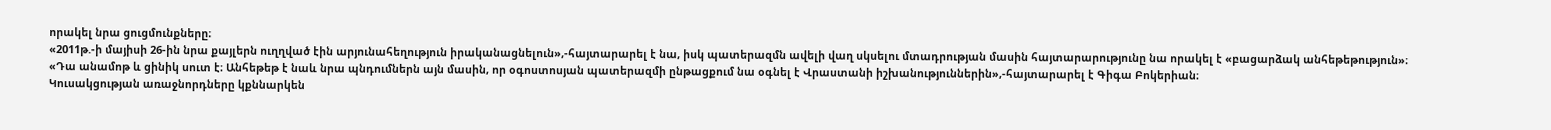որակել նրա ցուցմունքները։
«2011թ.-ի մայիսի 26-ին նրա քայլերն ուղղված էին արյունահեղություն իրականացնելուն»,-հայտարարել է նա, իսկ պատերազմն ավելի վաղ սկսելու մտադրության մասին հայտարարությունը նա որակել է «բացարձակ անհեթեթություն»։
«Դա անամոթ և ցինիկ սուտ է։ Անհեթեթ է նաև նրա պնդումներն այն մասին, որ օգոստոսյան պատերազմի ընթացքում նա օգնել է Վրաստանի իշխանություններին»,-հայտարարել է Գիգա Բոկերիան։
Կուսակցության առաջնորդները կքննարկեն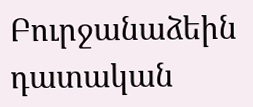Բուրջանաձեին դատական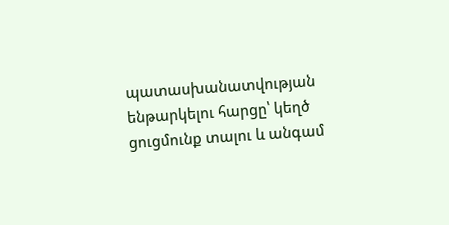պատասխանատվության ենթարկելու հարցը՝ կեղծ ցուցմունք տալու և անգամ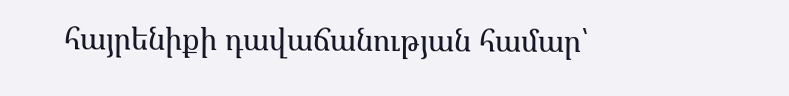հայրենիքի դավաճանության համար՝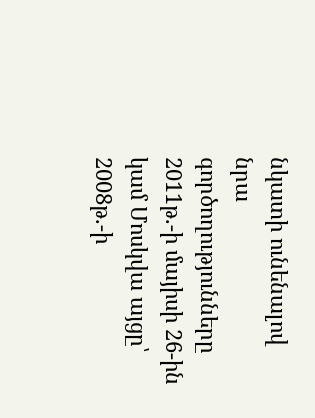նկատի ունենալով նրա գործողությունները 2011թ.-ի մայիսի 26-ին կամ Մոսկվա այցը՝ 2008թ.-ի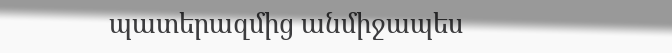պատերազմից անմիջապես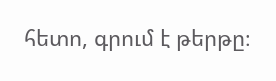հետո, գրում է թերթը։